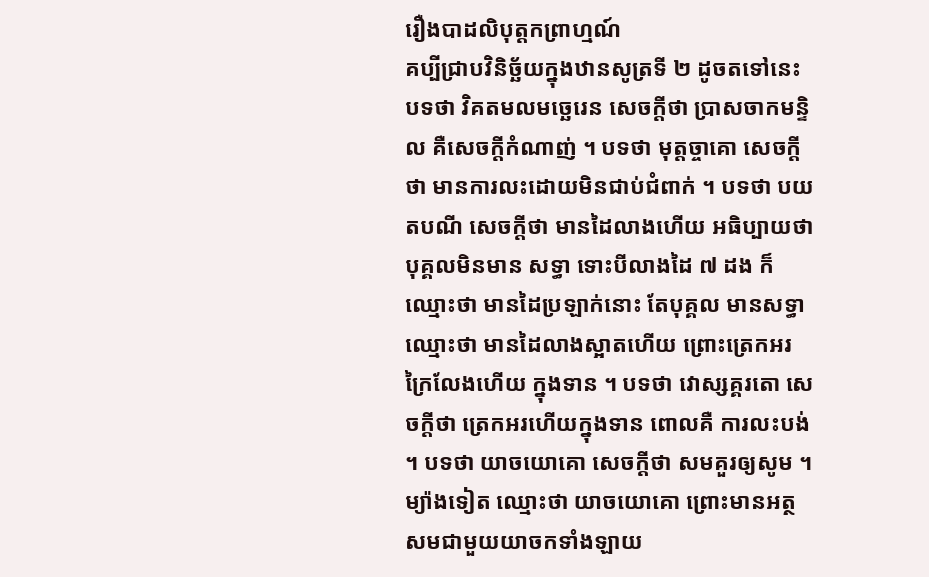រឿងបាដលិបុត្តកព្រាហ្មណ៍
គប្បីជ្រាបវិនិច្ឆ័យក្នុងឋានសូត្រទី ២ ដូចតទៅនេះ បទថា វិគតមលមច្ឆេរេន សេចក្តីថា ប្រាសចាកមន្ទិល គឺសេចក្តីកំណាញ់ ។ បទថា មុត្តច្ចាគោ សេចក្តីថា មានការលះដោយមិនជាប់ជំពាក់ ។ បទថា បយតបណី សេចក្តីថា មានដៃលាងហើយ អធិប្បាយថា បុគ្គលមិនមាន សទ្ធា ទោះបីលាងដៃ ៧ ដង ក៏ឈ្មោះថា មានដៃប្រឡាក់នោះ តែបុគ្គល មានសទ្ធា ឈ្មោះថា មានដៃលាងស្អាតហើយ ព្រោះត្រេកអរក្រៃលែងហើយ ក្នុងទាន ។ បទថា វោស្សគ្គរតោ សេចក្តីថា ត្រេកអរហើយក្នុងទាន ពោលគឺ ការលះបង់ ។ បទថា យាចយោគោ សេចក្តីថា សមគួរឲ្យសូម ។ ម្យ៉ាងទៀត ឈ្មោះថា យាចយោគោ ព្រោះមានអត្ថសមជាមួយយាចកទាំងឡាយ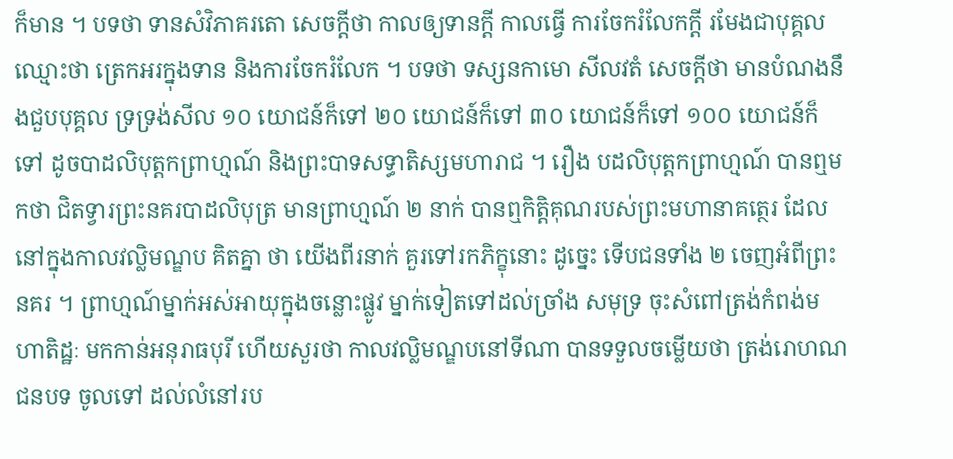ក៏មាន ។ បទថា ទានសំវិភាគរតោ សេចក្តីថា កាលឲ្យទានក្តី កាលធ្វើ ការចែករំលែកក្តី រមែងជាបុគ្គល ឈ្មោះថា ត្រេកអរក្នុងទាន និងការចែករំលែក ។ បទថា ទស្សនកាមោ សីលវតំ សេចក្តីថា មានបំណងនឹងជួបបុគ្គល ទ្រទ្រង់សីល ១០ យោជន៍ក៏ទៅ ២០ យោជន៍ក៏ទៅ ៣០ យោជន៍ក៏ទៅ ១០០ យោជន៍ក៏ទៅ ដូចបាដលិបុត្តកព្រាហ្មណ៍ និងព្រះបាទសទ្ធាតិស្សមហារាជ ។ រឿង បដលិបុត្តកព្រាហ្មណ៍ បានឮមកថា ជិតទ្វារព្រះនគរបាដលិបុត្រ មានព្រាហ្មណ៍ ២ នាក់ បានឮកិត្តិគុណរបស់ព្រះមហានាគត្ថេរ ដែលនៅក្នុងកាលវល្លិមណ្ឌប គិតគ្នា ថា យើងពីរនាក់ គួរទៅរកភិក្ខុនោះ ដូច្នេះ ទើបជនទាំង ២ ចេញអំពីព្រះនគរ ។ ព្រាហ្មណ៍ម្នាក់អស់អាយុក្នុងចន្លោះផ្លូវ ម្នាក់ទៀតទៅដល់ច្រាំង សមុទ្រ ចុះសំពៅត្រង់កំពង់មហាតិដ្ឋៈ មកកាន់អនុរាធបុរី ហើយសួរថា កាលវល្លិមណ្ឌបនៅទីណា បានទទួលចម្លើយថា ត្រង់រោហណជនបទ ចូលទៅ ដល់លំនៅរប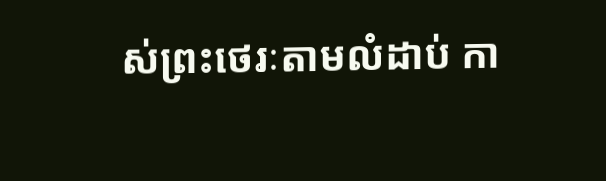ស់ព្រះថេរៈតាមលំដាប់ កា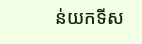ន់យកទីស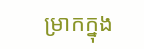ម្រាកក្នុង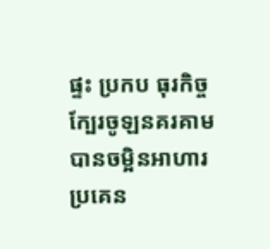ផ្ទះ ប្រកប ធុរកិច្ចក្បែរចូឡនគរគាម បានចម្អិនអាហារប្រគេន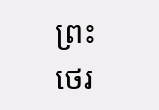ព្រះថេរ